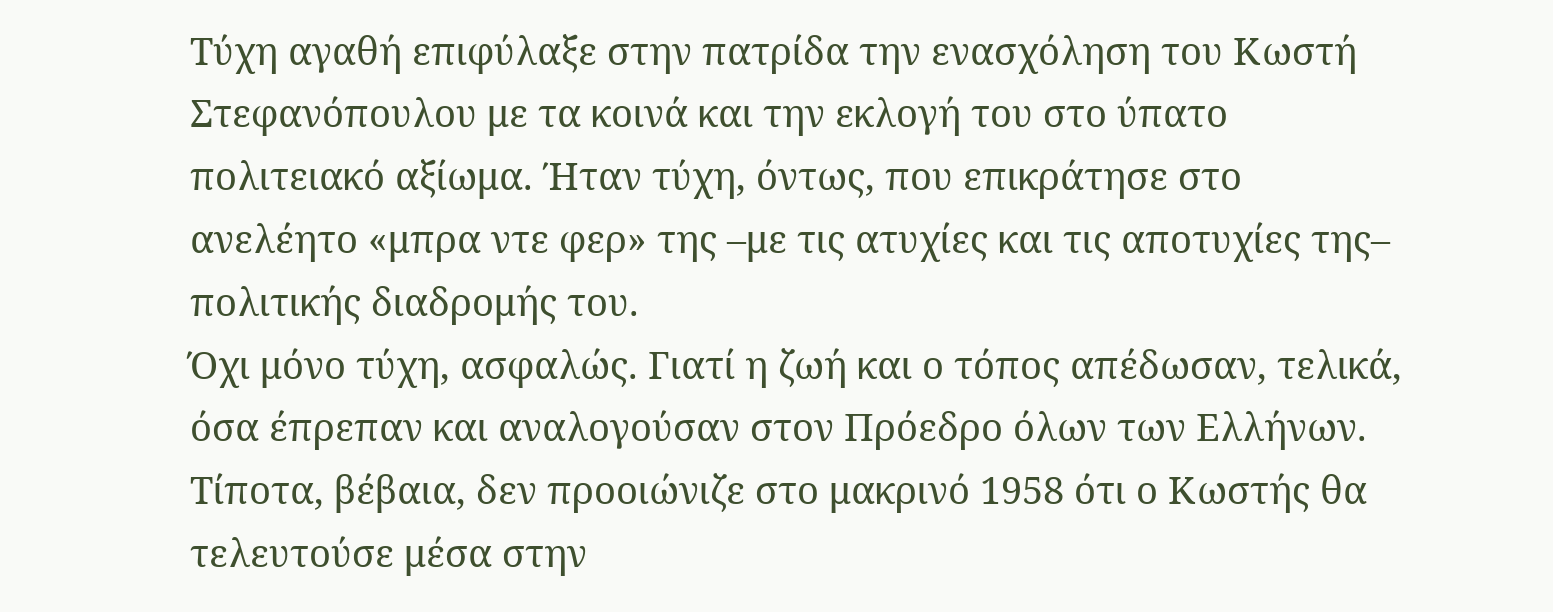Τύχη αγαθή επιφύλαξε στην πατρίδα την ενασχόληση του Κωστή Στεφανόπουλου με τα κοινά και την εκλογή του στο ύπατο πολιτειακό αξίωμα. Ήταν τύχη, όντως, που επικράτησε στο ανελέητο «μπρα ντε φερ» της –με τις ατυχίες και τις αποτυχίες της– πολιτικής διαδρομής του.
Όχι μόνο τύχη, ασφαλώς. Γιατί η ζωή και ο τόπος απέδωσαν, τελικά, όσα έπρεπαν και αναλογούσαν στον Πρόεδρο όλων των Ελλήνων.
Τίποτα, βέβαια, δεν προοιώνιζε στο μακρινό 1958 ότι ο Κωστής θα τελευτούσε μέσα στην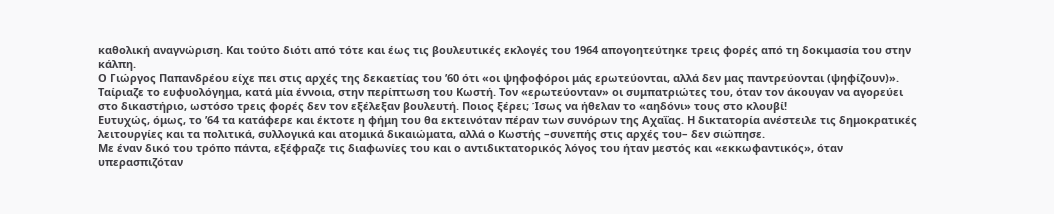καθολική αναγνώριση. Και τούτο διότι από τότε και έως τις βουλευτικές εκλογές του 1964 απογοητεύτηκε τρεις φορές από τη δοκιμασία του στην κάλπη.
Ο Γιώργος Παπανδρέου είχε πει στις αρχές της δεκαετίας του ’60 ότι «οι ψηφοφόροι μάς ερωτεύονται, αλλά δεν μας παντρεύονται (ψηφίζουν)». Ταίριαζε το ευφυολόγημα, κατά μία έννοια, στην περίπτωση του Κωστή. Τον «ερωτεύονταν» οι συμπατριώτες του, όταν τον άκουγαν να αγορεύει στο δικαστήριο, ωστόσο τρεις φορές δεν τον εξέλεξαν βουλευτή. Ποιος ξέρει; Ίσως να ήθελαν το «αηδόνι» τους στο κλουβί!
Ευτυχώς, όμως, το ’64 τα κατάφερε και έκτοτε η φήμη του θα εκτεινόταν πέραν των συνόρων της Αχαΐας. Η δικτατορία ανέστειλε τις δημοκρατικές λειτουργίες και τα πολιτικά, συλλογικά και ατομικά δικαιώματα, αλλά ο Κωστής –συνεπής στις αρχές του– δεν σιώπησε.
Με έναν δικό του τρόπο πάντα, εξέφραζε τις διαφωνίες του και ο αντιδικτατορικός λόγος του ήταν μεστός και «εκκωφαντικός», όταν υπερασπιζόταν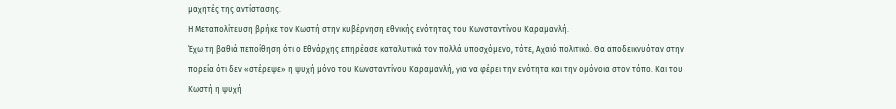μαχητές της αντίστασης.
Η Μεταπολίτευση βρήκε τον Κωστή στην κυβέρνηση εθνικής ενότητας του Κωνσταντίνου Καραμανλή.
Έχω τη βαθιά πεποίθηση ότι ο Εθνάρχης επηρέασε καταλυτικά τον πολλά υποσχόμενο, τότε, Αχαιό πολιτικό. Θα αποδεικνυόταν στην πορεία ότι δεν «στέρεψε» η ψυχή μόνο του Κωνσταντίνου Καραμανλή, για να φέρει την ενότητα και την ομόνοια στον τόπο. Και του Κωστή η ψυχή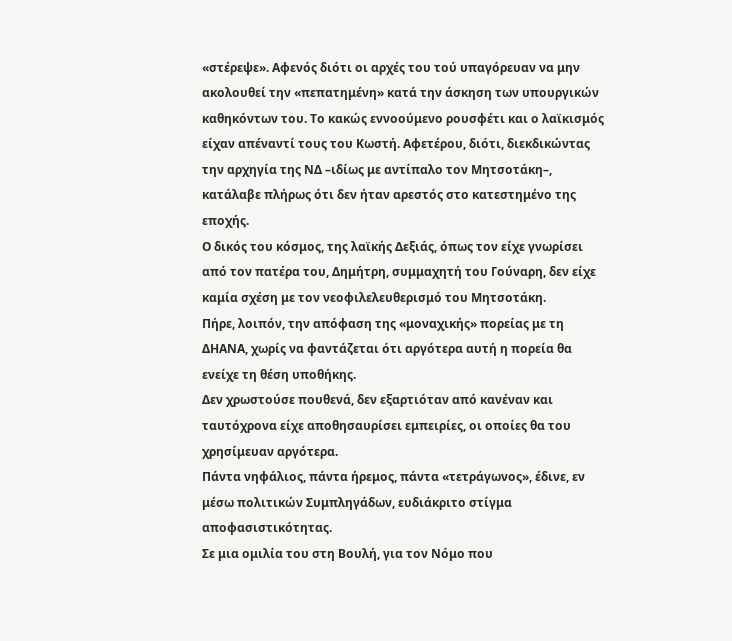«στέρεψε». Αφενός διότι οι αρχές του τού υπαγόρευαν να μην ακολουθεί την «πεπατημένη» κατά την άσκηση των υπουργικών καθηκόντων του. Το κακώς εννοούμενο ρουσφέτι και ο λαϊκισμός είχαν απέναντί τους του Κωστή. Αφετέρου, διότι, διεκδικώντας την αρχηγία της ΝΔ –ιδίως με αντίπαλο τον Μητσοτάκη–, κατάλαβε πλήρως ότι δεν ήταν αρεστός στο κατεστημένο της εποχής.
Ο δικός του κόσμος, της λαϊκής Δεξιάς, όπως τον είχε γνωρίσει από τον πατέρα του, Δημήτρη, συμμαχητή του Γούναρη, δεν είχε καμία σχέση με τον νεοφιλελευθερισμό του Μητσοτάκη.
Πήρε, λοιπόν, την απόφαση της «μοναχικής» πορείας με τη ΔΗΑΝΑ, χωρίς να φαντάζεται ότι αργότερα αυτή η πορεία θα ενείχε τη θέση υποθήκης.
Δεν χρωστούσε πουθενά, δεν εξαρτιόταν από κανέναν και ταυτόχρονα είχε αποθησαυρίσει εμπειρίες, οι οποίες θα του χρησίμευαν αργότερα.
Πάντα νηφάλιος, πάντα ήρεμος, πάντα «τετράγωνος», έδινε, εν μέσω πολιτικών Συμπληγάδων, ευδιάκριτο στίγμα αποφασιστικότητας.
Σε μια ομιλία του στη Βουλή, για τον Νόμο που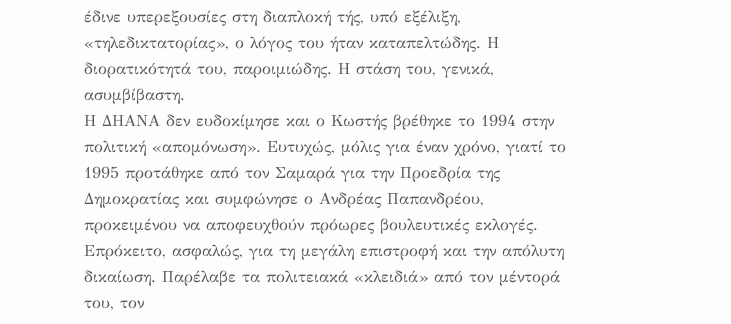έδινε υπερεξουσίες στη διαπλοκή τής, υπό εξέλιξη, «τηλεδικτατορίας», ο λόγος του ήταν καταπελτώδης. Η διορατικότητά του, παροιμιώδης. Η στάση του, γενικά, ασυμβίβαστη.
Η ΔΗΑΝΑ δεν ευδοκίμησε και ο Κωστής βρέθηκε το 1994 στην πολιτική «απομόνωση». Ευτυχώς, μόλις για έναν χρόνο, γιατί το 1995 προτάθηκε από τον Σαμαρά για την Προεδρία της Δημοκρατίας και συμφώνησε ο Ανδρέας Παπανδρέου, προκειμένου να αποφευχθούν πρόωρες βουλευτικές εκλογές.
Επρόκειτο, ασφαλώς, για τη μεγάλη επιστροφή και την απόλυτη δικαίωση. Παρέλαβε τα πολιτειακά «κλειδιά» από τον μέντορά του, τον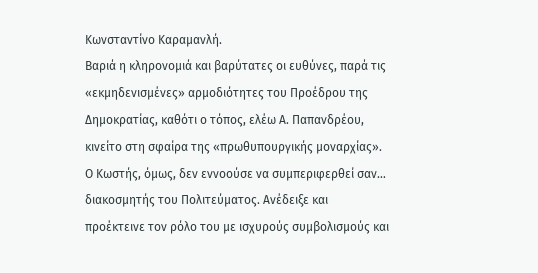Κωνσταντίνο Καραμανλή.
Βαριά η κληρονομιά και βαρύτατες οι ευθύνες, παρά τις «εκμηδενισμένες» αρμοδιότητες του Προέδρου της Δημοκρατίας, καθότι ο τόπος, ελέω Α. Παπανδρέου, κινείτο στη σφαίρα της «πρωθυπουργικής μοναρχίας».
Ο Κωστής, όμως, δεν εννοούσε να συμπεριφερθεί σαν… διακοσμητής του Πολιτεύματος. Ανέδειξε και προέκτεινε τον ρόλο του με ισχυρούς συμβολισμούς και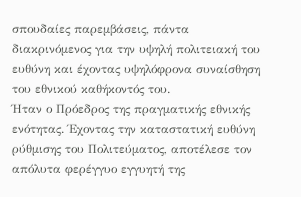σπουδαίες παρεμβάσεις, πάντα διακρινόμενος για την υψηλή πολιτειακή του ευθύνη και έχοντας υψηλόφρονα συναίσθηση του εθνικού καθήκοντός του.
Ήταν ο Πρόεδρος της πραγματικής εθνικής ενότητας. Έχοντας την καταστατική ευθύνη ρύθμισης του Πολιτεύματος, αποτέλεσε τον απόλυτα φερέγγυο εγγυητή της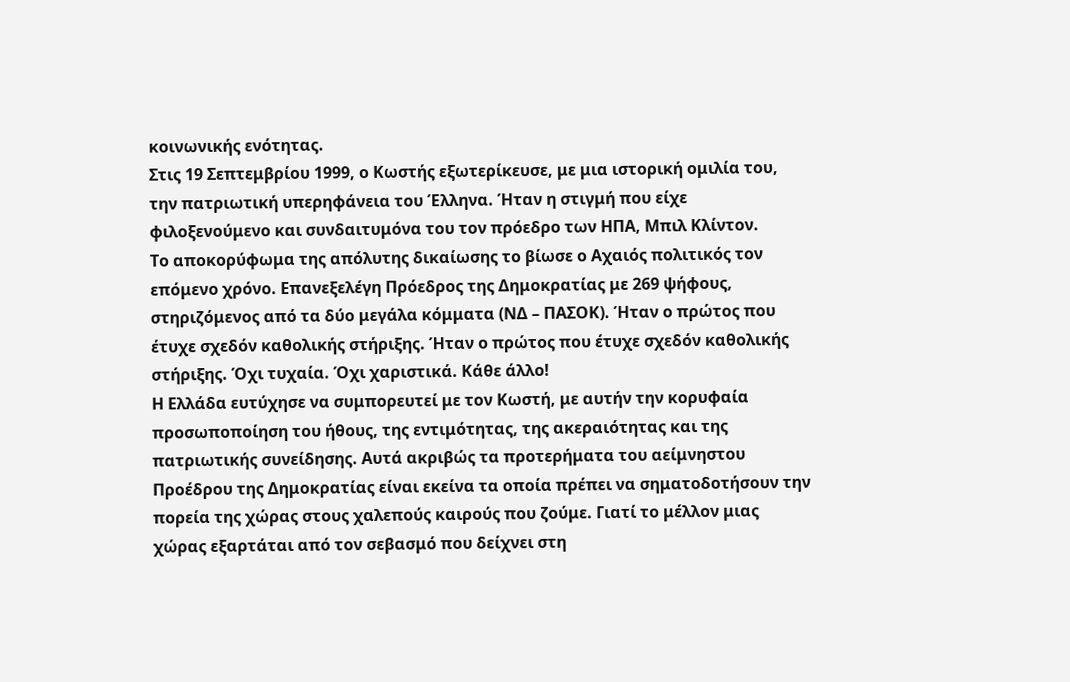κοινωνικής ενότητας.
Στις 19 Σεπτεμβρίου 1999, ο Κωστής εξωτερίκευσε, με μια ιστορική ομιλία του, την πατριωτική υπερηφάνεια του Έλληνα. Ήταν η στιγμή που είχε φιλοξενούμενο και συνδαιτυμόνα του τον πρόεδρο των ΗΠΑ, Μπιλ Κλίντον.
Το αποκορύφωμα της απόλυτης δικαίωσης το βίωσε ο Αχαιός πολιτικός τον επόμενο χρόνο. Επανεξελέγη Πρόεδρος της Δημοκρατίας με 269 ψήφους, στηριζόμενος από τα δύο μεγάλα κόμματα (ΝΔ – ΠΑΣΟΚ). Ήταν ο πρώτος που έτυχε σχεδόν καθολικής στήριξης. Ήταν ο πρώτος που έτυχε σχεδόν καθολικής στήριξης. Όχι τυχαία. Όχι χαριστικά. Κάθε άλλο!
Η Ελλάδα ευτύχησε να συμπορευτεί με τον Κωστή, με αυτήν την κορυφαία προσωποποίηση του ήθους, της εντιμότητας, της ακεραιότητας και της πατριωτικής συνείδησης. Αυτά ακριβώς τα προτερήματα του αείμνηστου Προέδρου της Δημοκρατίας είναι εκείνα τα οποία πρέπει να σηματοδοτήσουν την πορεία της χώρας στους χαλεπούς καιρούς που ζούμε. Γιατί το μέλλον μιας χώρας εξαρτάται από τον σεβασμό που δείχνει στη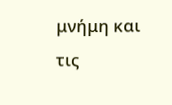μνήμη και τις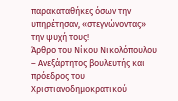παρακαταθήκες όσων την υπηρέτησαν, «στεγνώνοντας» την ψυχή τους!
Άρθρο του Νίκου Νικολόπουλου – Ανεξάρτητος βουλευτής και πρόεδρος του Χριστιανοδημοκρατικού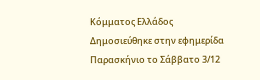Κόμματος Ελλάδος
Δημοσιεύθηκε στην εφημερίδα Παρασκήνιο το Σάββατο 3/12